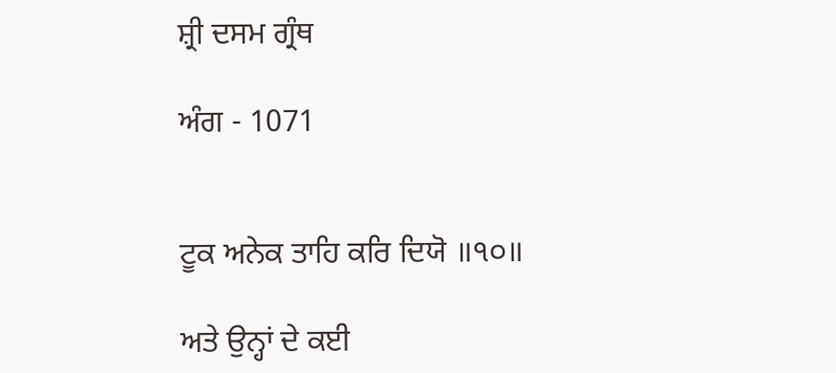ਸ਼੍ਰੀ ਦਸਮ ਗ੍ਰੰਥ

ਅੰਗ - 1071


ਟੂਕ ਅਨੇਕ ਤਾਹਿ ਕਰਿ ਦਿਯੋ ॥੧੦॥

ਅਤੇ ਉਨ੍ਹਾਂ ਦੇ ਕਈ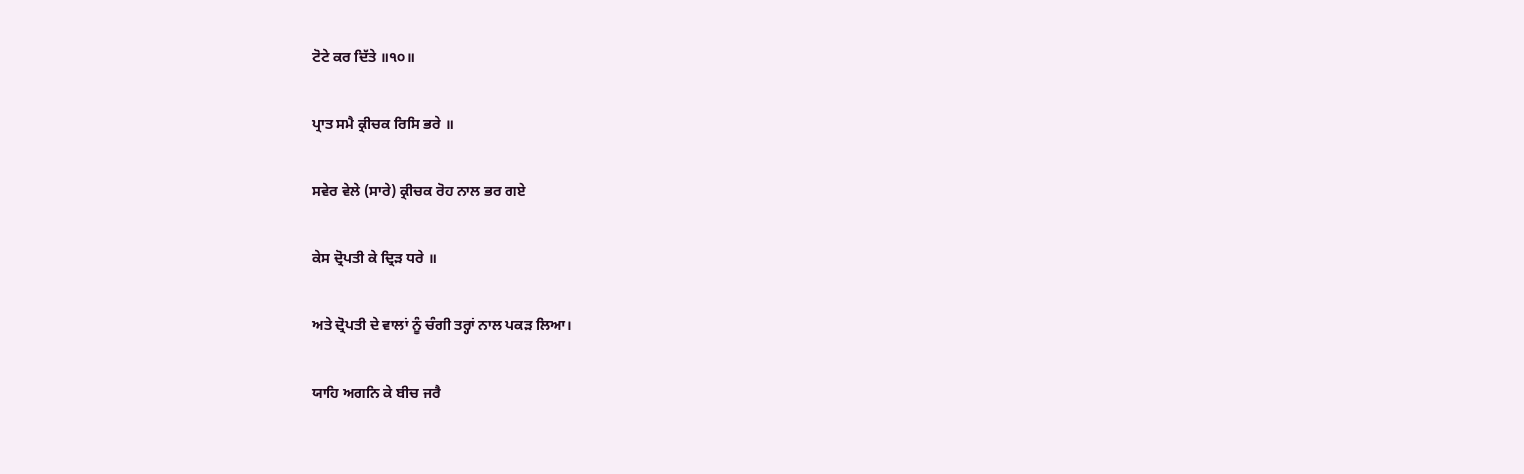ਟੋਟੇ ਕਰ ਦਿੱਤੇ ॥੧੦॥

ਪ੍ਰਾਤ ਸਮੈ ਕ੍ਰੀਚਕ ਰਿਸਿ ਭਰੇ ॥

ਸਵੇਰ ਵੇਲੇ (ਸਾਰੇ) ਕ੍ਰੀਚਕ ਰੋਹ ਨਾਲ ਭਰ ਗਏ

ਕੇਸ ਦ੍ਰੋਪਤੀ ਕੇ ਦ੍ਰਿੜ ਧਰੇ ॥

ਅਤੇ ਦ੍ਰੋਪਤੀ ਦੇ ਵਾਲਾਂ ਨੂੰ ਚੰਗੀ ਤਰ੍ਹਾਂ ਨਾਲ ਪਕੜ ਲਿਆ।

ਯਾਹਿ ਅਗਨਿ ਕੇ ਬੀਚ ਜਰੈ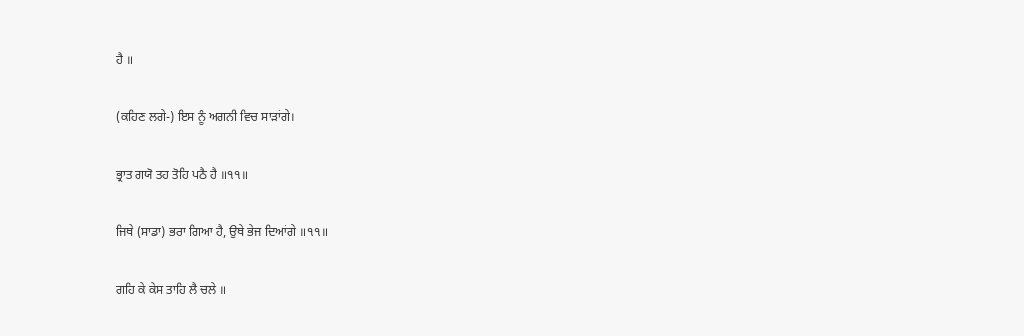ਹੈ ॥

(ਕਹਿਣ ਲਗੇ-) ਇਸ ਨੂੰ ਅਗਨੀ ਵਿਚ ਸਾੜਾਂਗੇ।

ਭ੍ਰਾਤ ਗਯੋ ਤਹ ਤੋਹਿ ਪਠੈ ਹੈ ॥੧੧॥

ਜਿਥੇ (ਸਾਡਾ) ਭਰਾ ਗਿਆ ਹੈ, ਉਥੇ ਭੇਜ ਦਿਆਂਗੇ ॥੧੧॥

ਗਹਿ ਕੇ ਕੇਸ ਤਾਹਿ ਲੈ ਚਲੇ ॥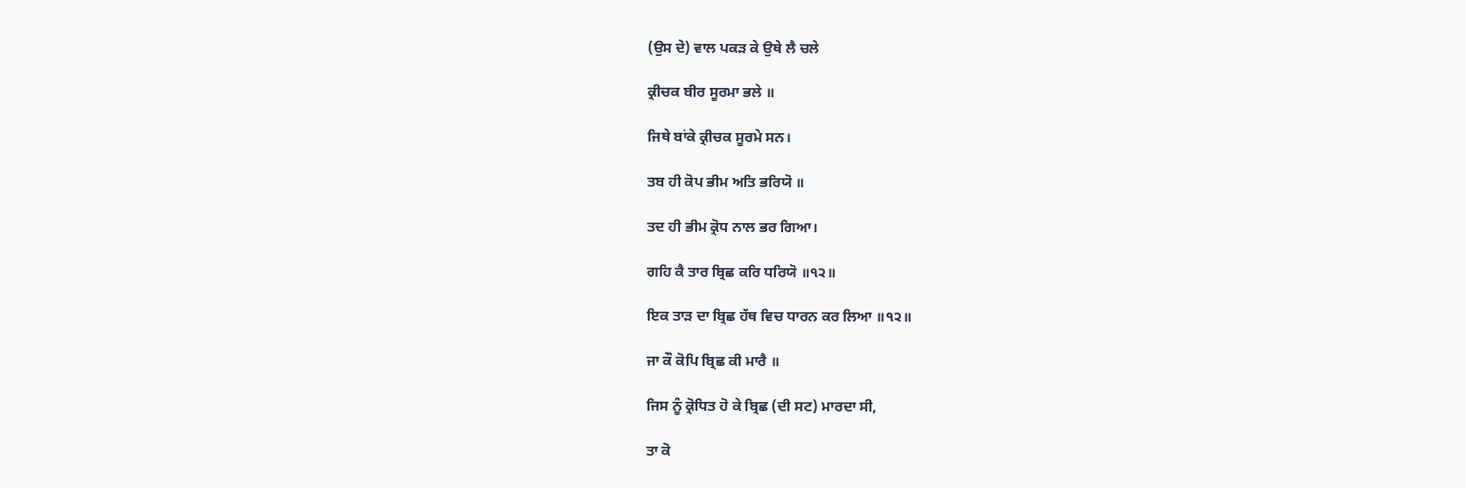(ਉਸ ਦੇ) ਵਾਲ ਪਕੜ ਕੇ ਉਥੇ ਲੈ ਚਲੇ

ਕ੍ਰੀਚਕ ਬੀਰ ਸੂਰਮਾ ਭਲੇ ॥

ਜਿਥੇ ਬਾਂਕੇ ਕ੍ਰੀਚਕ ਸੂਰਮੇ ਸਨ।

ਤਬ ਹੀ ਕੋਪ ਭੀਮ ਅਤਿ ਭਰਿਯੋ ॥

ਤਦ ਹੀ ਭੀਮ ਕ੍ਰੋਧ ਨਾਲ ਭਰ ਗਿਆ।

ਗਹਿ ਕੈ ਤਾਰ ਬ੍ਰਿਛ ਕਰਿ ਧਰਿਯੋ ॥੧੨॥

ਇਕ ਤਾੜ ਦਾ ਬ੍ਰਿਛ ਹੱਥ ਵਿਚ ਧਾਰਨ ਕਰ ਲਿਆ ॥੧੨॥

ਜਾ ਕੌ ਕੋਪਿ ਬ੍ਰਿਛ ਕੀ ਮਾਰੈ ॥

ਜਿਸ ਨੂੰ ਕ੍ਰੋਧਿਤ ਹੋ ਕੇ ਬ੍ਰਿਛ (ਦੀ ਸਟ) ਮਾਰਦਾ ਸੀ,

ਤਾ ਕੋ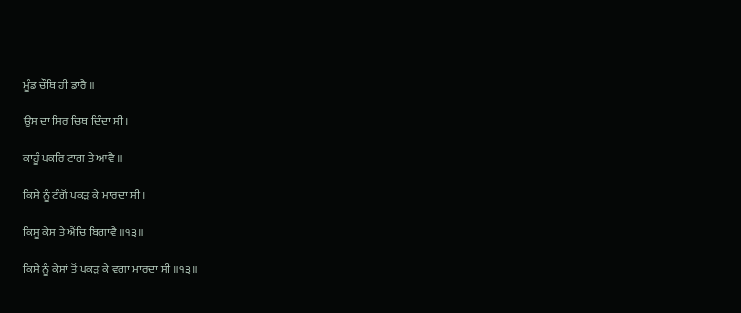ਮੂੰਡ ਚੌਥਿ ਹੀ ਡਾਰੈ ॥

ਉਸ ਦਾ ਸਿਰ ਚਿਥ ਦਿੰਦਾ ਸੀ।

ਕਾਹੂੰ ਪਕਰਿ ਟਾਗ ਤੇ ਆਵੈ ॥

ਕਿਸੇ ਨੂੰ ਟੰਗੋਂ ਪਕੜ ਕੇ ਮਾਰਦਾ ਸੀ।

ਕਿਸੂ ਕੇਸ ਤੇ ਐਂਚਿ ਬਿਗਾਵੈ ॥੧੩॥

ਕਿਸੇ ਨੂੰ ਕੇਸਾਂ ਤੋਂ ਪਕੜ ਕੇ ਵਗਾ ਮਾਰਦਾ ਸੀ ॥੧੩॥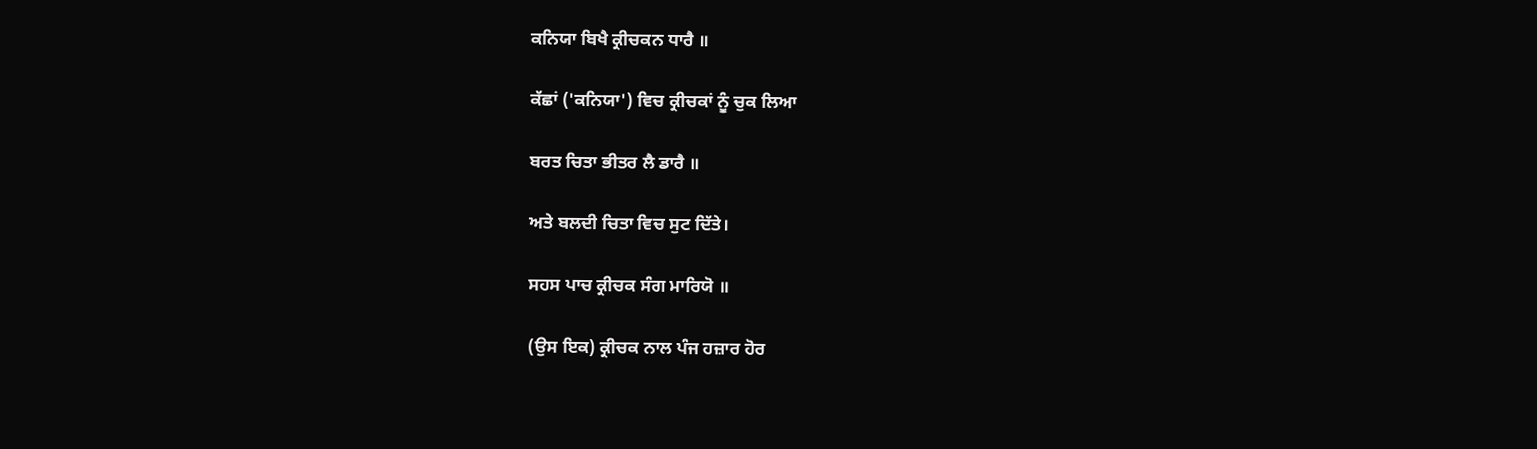ਕਨਿਯਾ ਬਿਖੈ ਕ੍ਰੀਚਕਨ ਧਾਰੈ ॥

ਕੱਛਾਂ ('ਕਨਿਯਾ') ਵਿਚ ਕ੍ਰੀਚਕਾਂ ਨੂੰ ਚੁਕ ਲਿਆ

ਬਰਤ ਚਿਤਾ ਭੀਤਰ ਲੈ ਡਾਰੈ ॥

ਅਤੇ ਬਲਦੀ ਚਿਤਾ ਵਿਚ ਸੁਟ ਦਿੱਤੇ।

ਸਹਸ ਪਾਚ ਕ੍ਰੀਚਕ ਸੰਗ ਮਾਰਿਯੋ ॥

(ਉਸ ਇਕ) ਕ੍ਰੀਚਕ ਨਾਲ ਪੰਜ ਹਜ਼ਾਰ ਹੋਰ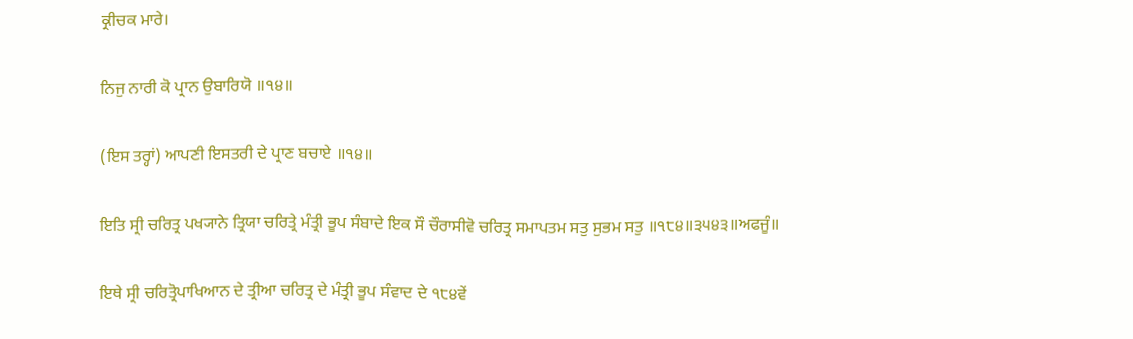ਕ੍ਰੀਚਕ ਮਾਰੇ।

ਨਿਜੁ ਨਾਰੀ ਕੋ ਪ੍ਰਾਨ ਉਬਾਰਿਯੋ ॥੧੪॥

(ਇਸ ਤਰ੍ਹਾਂ) ਆਪਣੀ ਇਸਤਰੀ ਦੇ ਪ੍ਰਾਣ ਬਚਾਏ ॥੧੪॥

ਇਤਿ ਸ੍ਰੀ ਚਰਿਤ੍ਰ ਪਖ੍ਯਾਨੇ ਤ੍ਰਿਯਾ ਚਰਿਤ੍ਰੇ ਮੰਤ੍ਰੀ ਭੂਪ ਸੰਬਾਦੇ ਇਕ ਸੌ ਚੌਰਾਸੀਵੋ ਚਰਿਤ੍ਰ ਸਮਾਪਤਮ ਸਤੁ ਸੁਭਮ ਸਤੁ ॥੧੮੪॥੩੫੪੩॥ਅਫਜੂੰ॥

ਇਥੇ ਸ੍ਰੀ ਚਰਿਤ੍ਰੋਪਾਖਿਆਨ ਦੇ ਤ੍ਰੀਆ ਚਰਿਤ੍ਰ ਦੇ ਮੰਤ੍ਰੀ ਭੂਪ ਸੰਵਾਦ ਦੇ ੧੮੪ਵੇਂ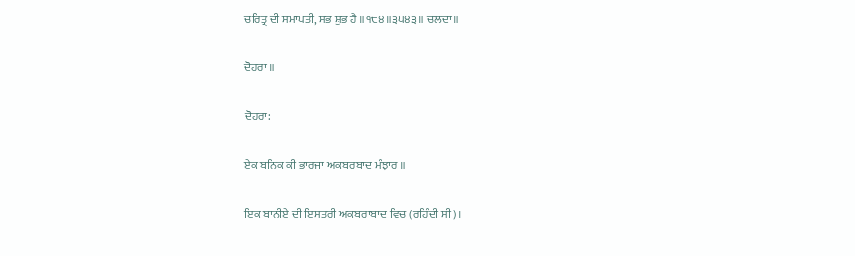ਚਰਿਤ੍ਰ ਦੀ ਸਮਾਪਤੀ, ਸਭ ਸ਼ੁਭ ਹੈ ॥੧੮੪॥੩੫੪੩॥ ਚਲਦਾ॥

ਦੋਹਰਾ ॥

ਦੋਹਰਾ:

ਏਕ ਬਨਿਕ ਕੀ ਭਾਰਜਾ ਅਕਬਰਬਾਦ ਮੰਝਾਰ ॥

ਇਕ ਬਾਨੀਏ ਦੀ ਇਸਤਰੀ ਅਕਬਰਾਬਾਦ ਵਿਚ (ਰਹਿੰਦੀ ਸੀ)।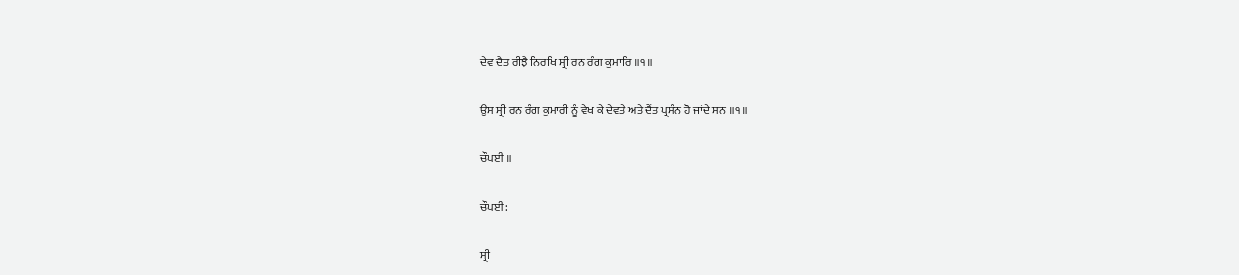ਦੇਵ ਦੈਤ ਰੀਝੈ ਨਿਰਖਿ ਸ੍ਰੀ ਰਨ ਰੰਗ ਕੁਮਾਰਿ ॥੧॥

ਉਸ ਸ੍ਰੀ ਰਨ ਰੰਗ ਕੁਮਾਰੀ ਨੂੰ ਵੇਖ ਕੇ ਦੇਵਤੇ ਅਤੇ ਦੈਂਤ ਪ੍ਰਸੰਨ ਹੋ ਜਾਂਦੇ ਸਨ ॥੧॥

ਚੌਪਈ ॥

ਚੌਪਈ:

ਸ੍ਰੀ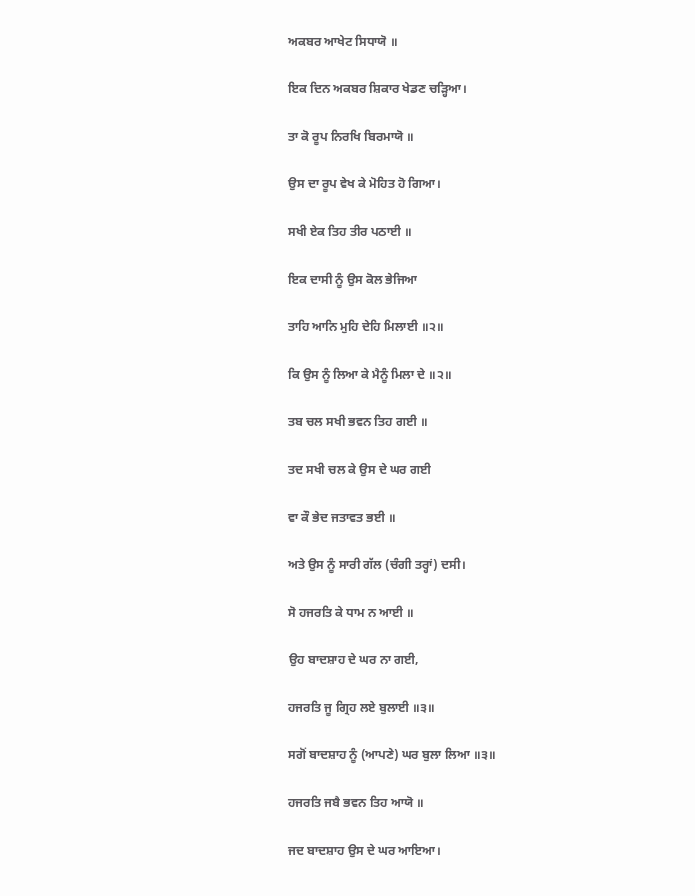ਅਕਬਰ ਆਖੇਟ ਸਿਧਾਯੋ ॥

ਇਕ ਦਿਨ ਅਕਬਰ ਸ਼ਿਕਾਰ ਖੇਡਣ ਚੜ੍ਹਿਆ।

ਤਾ ਕੋ ਰੂਪ ਨਿਰਖਿ ਬਿਰਮਾਯੋ ॥

ਉਸ ਦਾ ਰੂਪ ਵੇਖ ਕੇ ਮੋਹਿਤ ਹੋ ਗਿਆ।

ਸਖੀ ਏਕ ਤਿਹ ਤੀਰ ਪਠਾਈ ॥

ਇਕ ਦਾਸੀ ਨੂੰ ਉਸ ਕੋਲ ਭੇਜਿਆ

ਤਾਹਿ ਆਨਿ ਮੁਹਿ ਦੇਹਿ ਮਿਲਾਈ ॥੨॥

ਕਿ ਉਸ ਨੂੰ ਲਿਆ ਕੇ ਮੈਨੂੰ ਮਿਲਾ ਦੇ ॥੨॥

ਤਬ ਚਲ ਸਖੀ ਭਵਨ ਤਿਹ ਗਈ ॥

ਤਦ ਸਖੀ ਚਲ ਕੇ ਉਸ ਦੇ ਘਰ ਗਈ

ਵਾ ਕੌ ਭੇਦ ਜਤਾਵਤ ਭਈ ॥

ਅਤੇ ਉਸ ਨੂੰ ਸਾਰੀ ਗੱਲ (ਚੰਗੀ ਤਰ੍ਹਾਂ) ਦਸੀ।

ਸੋ ਹਜਰਤਿ ਕੇ ਧਾਮ ਨ ਆਈ ॥

ਉਹ ਬਾਦਸ਼ਾਹ ਦੇ ਘਰ ਨਾ ਗਈ,

ਹਜਰਤਿ ਜੂ ਗ੍ਰਿਹ ਲਏ ਬੁਲਾਈ ॥੩॥

ਸਗੋਂ ਬਾਦਸ਼ਾਹ ਨੂੰ (ਆਪਣੇ) ਘਰ ਬੁਲਾ ਲਿਆ ॥੩॥

ਹਜਰਤਿ ਜਬੈ ਭਵਨ ਤਿਹ ਆਯੋ ॥

ਜਦ ਬਾਦਸ਼ਾਹ ਉਸ ਦੇ ਘਰ ਆਇਆ।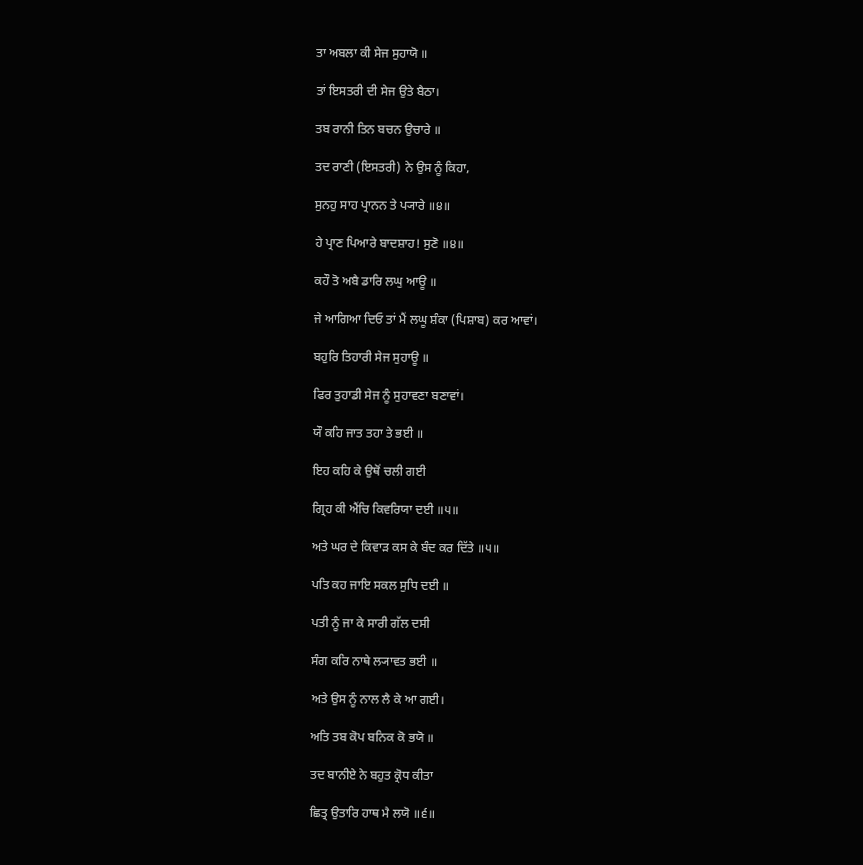ਤਾ ਅਬਲਾ ਕੀ ਸੇਜ ਸੁਹਾਯੋ ॥

ਤਾਂ ਇਸਤਰੀ ਦੀ ਸੇਜ ਉਤੇ ਬੈਠਾ।

ਤਬ ਰਾਨੀ ਤਿਨ ਬਚਨ ਉਚਾਰੇ ॥

ਤਦ ਰਾਣੀ (ਇਸਤਰੀ) ਨੇ ਉਸ ਨੂੰ ਕਿਹਾ,

ਸੁਨਹੁ ਸਾਹ ਪ੍ਰਾਨਨ ਤੇ ਪ੍ਯਾਰੇ ॥੪॥

ਹੇ ਪ੍ਰਾਣ ਪਿਆਰੇ ਬਾਦਸ਼ਾਹ! ਸੁਣੋ ॥੪॥

ਕਹੌ ਤੋ ਅਬੈ ਡਾਰਿ ਲਘੁ ਆਊ ॥

ਜੇ ਆਗਿਆ ਦਿਓ ਤਾਂ ਮੈਂ ਲਘੂ ਸ਼ੰਕਾ (ਪਿਸ਼ਾਬ) ਕਰ ਆਵਾਂ।

ਬਹੁਰਿ ਤਿਹਾਰੀ ਸੇਜ ਸੁਹਾਊ ॥

ਫਿਰ ਤੁਹਾਡੀ ਸੇਜ ਨੂੰ ਸੁਹਾਵਣਾ ਬਣਾਵਾਂ।

ਯੌ ਕਹਿ ਜਾਤ ਤਹਾ ਤੇ ਭਈ ॥

ਇਹ ਕਹਿ ਕੇ ਉਥੋਂ ਚਲੀ ਗਈ

ਗ੍ਰਿਹ ਕੀ ਐਂਚਿ ਕਿਵਰਿਯਾ ਦਈ ॥੫॥

ਅਤੇ ਘਰ ਦੇ ਕਿਵਾੜ ਕਸ ਕੇ ਬੰਦ ਕਰ ਦਿੱਤੇ ॥੫॥

ਪਤਿ ਕਹ ਜਾਇ ਸਕਲ ਸੁਧਿ ਦਈ ॥

ਪਤੀ ਨੂੰ ਜਾ ਕੇ ਸਾਰੀ ਗੱਲ ਦਸੀ

ਸੰਗ ਕਰਿ ਨਾਥੇ ਲ੍ਯਾਵਤ ਭਈ ॥

ਅਤੇ ਉਸ ਨੂੰ ਨਾਲ ਲੈ ਕੇ ਆ ਗਈ।

ਅਤਿ ਤਬ ਕੋਪ ਬਨਿਕ ਕੋ ਭਯੋ ॥

ਤਦ ਬਾਨੀਏ ਨੇ ਬਹੁਤ ਕ੍ਰੋਧ ਕੀਤਾ

ਛਿਤ੍ਰ ਉਤਾਰਿ ਹਾਥ ਮੈ ਲਯੋ ॥੬॥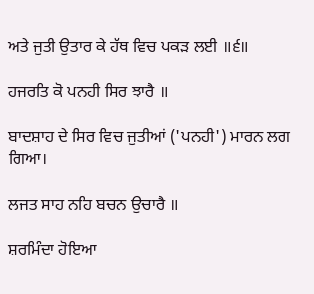ਅਤੇ ਜੁਤੀ ਉਤਾਰ ਕੇ ਹੱਥ ਵਿਚ ਪਕੜ ਲਈ ॥੬॥

ਹਜਰਤਿ ਕੋ ਪਨਹੀ ਸਿਰ ਝਾਰੈ ॥

ਬਾਦਸ਼ਾਹ ਦੇ ਸਿਰ ਵਿਚ ਜੁਤੀਆਂ ('ਪਨਹੀ') ਮਾਰਨ ਲਗ ਗਿਆ।

ਲਜਤ ਸਾਹ ਨਹਿ ਬਚਨ ਉਚਾਰੈ ॥

ਸ਼ਰਮਿੰਦਾ ਹੋਇਆ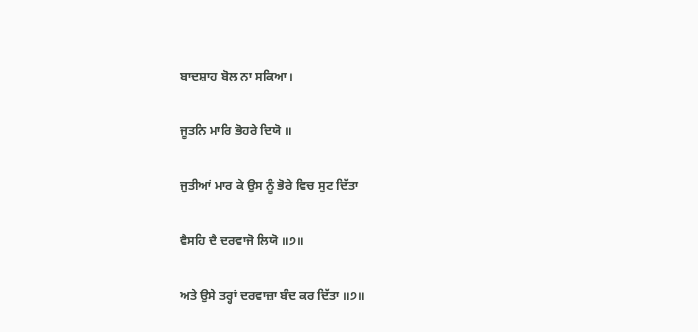ਬਾਦਸ਼ਾਹ ਬੋਲ ਨਾ ਸਕਿਆ।

ਜੂਤਨਿ ਮਾਰਿ ਭੋਹਰੇ ਦਿਯੋ ॥

ਜੁਤੀਆਂ ਮਾਰ ਕੇ ਉਸ ਨੂੰ ਭੋਰੇ ਵਿਚ ਸੁਟ ਦਿੱਤਾ

ਵੈਸਹਿ ਦੈ ਦਰਵਾਜੋ ਲਿਯੋ ॥੭॥

ਅਤੇ ਉਸੇ ਤਰ੍ਹਾਂ ਦਰਵਾਜ਼ਾ ਬੰਦ ਕਰ ਦਿੱਤਾ ॥੭॥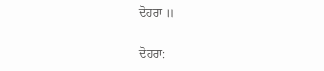ਦੋਹਰਾ ॥

ਦੋਹਰਾ: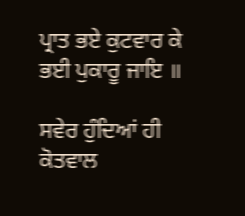ਪ੍ਰਾਤ ਭਏ ਕੁਟਵਾਰ ਕੇ ਭਈ ਪੁਕਾਰੂ ਜਾਇ ॥

ਸਵੇਰ ਹੁੰਦਿਆਂ ਹੀ ਕੋਤਵਾਲ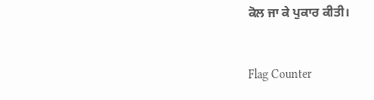ਕੋਲ ਜਾ ਕੇ ਪੁਕਾਰ ਕੀਤੀ।


Flag Counter